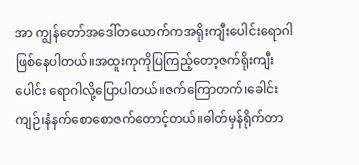အာ ကျွန်တော်အဒေါ်တယောက်ကအရိုးကျီးပေါင်းရောဂါဖြစ်နေပါတယ်။အထူးကုကိုပြကြည့်တော့ဇက်ရိုးကျီးပေါင်း ရောဂါလို့ပြောပါတယ်။ဇက်ကြောတက်၊ခေါင်းကျဉ်၊နံနက်စောစောဇက်တောင့်တယ်။ဓါတ်မှန်ရိုက်တာ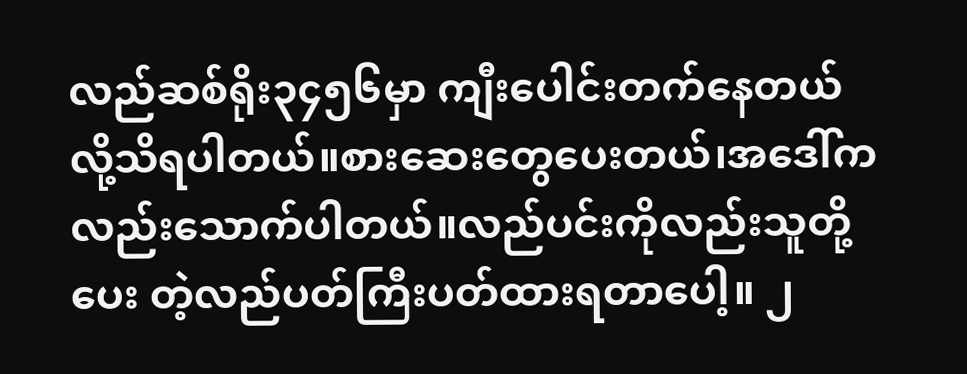လည်ဆစ်ရိုး၃၄၅၆မှာ ကျီးပေါင်းတက်နေတယ်လို့သိရပါတယ်။စားဆေးတွေပေးတယ်၊အဒေါ်ကလည်းသောက်ပါတယ်။လည်ပင်းကိုလည်းသူတို့ပေး တဲ့လည်ပတ်ကြီးပတ်ထားရတာပေါ့။ ၂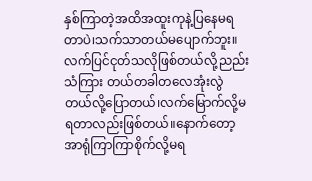နှစ်ကြာတဲ့အထိအထူးကုနဲ့ပြနေမရတာပဲ၊သက်သာတယ်မပျောက်ဘူး။လက်ပြင်ငုတ်သလိုဖြစ်တယ်လို့ညည်းသံကြား တယ်တခါတလေအုံးလွဲတယ်လို့ပြောတယ်၊လက်မြောက်လို့မရတာလည်းဖြစ်တယ်။နောက်တော့အာရုံကြာကြာစိုက်လို့မရ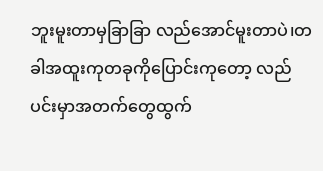ဘူးမူးတာမှခြာခြာ လည်အောင်မူးတာပဲ၊တခါအထူးကုတခုကိုပြောင်းကုတော့ လည်ပင်းမှာအတက်တွေထွက်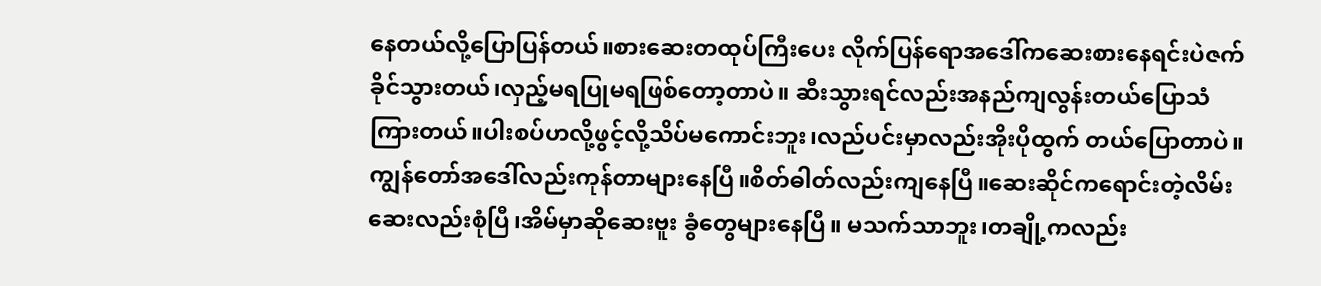နေတယ်လို့ပြောပြန်တယ်။စားဆေးတထုပ်ကြီးပေး လိုက်ပြန်ရောအဒေါ်ကဆေးစားနေရင်းပဲဇက်ခိုင်သွားတယ်၊လှည့်မရပြုမရဖြစ်တော့တာပဲ။ ဆီးသွားရင်လည်းအနည်ကျလွန်းတယ်ပြောသံကြားတယ်။ပါးစပ်ဟလို့ဖွင့်လို့သိပ်မကောင်းဘူး၊လည်ပင်းမှာလည်းအိုးပိုထွက် တယ်ပြောတာပဲ။ကျွန်တော်အဒေါ်လည်းကုန်တာများနေပြီ။စိတ်ဓါတ်လည်းကျနေပြီ။ဆေးဆိုင်ကရောင်းတဲ့လိမ်းဆေးလည်းစုံပြီ၊အိမ်မှာဆိုဆေးဗူး ခွံတွေများနေပြီ။ မသက်သာဘူး၊တချို့ကလည်း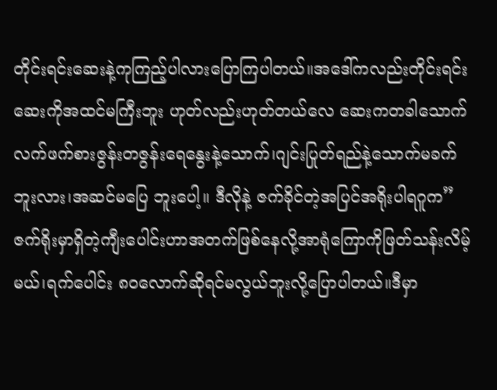တိုင်းရင်းဆေးနဲ့ကုကြည့်ပါလားပြောကြပါတယ်။အဒေါ်ကလည်းတိုင်းရင်းဆေးကိုအထင်မကြီးဘူး ဟုတ်လည်းဟုတ်တယ်လေ ဆေးကတခါသောက်လက်ဖက်စားဇွန်းတဇွန်းရေနွေးနဲ့သောက်၊ဂျင်းပြုတ်ရည်နဲ့သောက်မခက်ဘူးလား၊အဆင်မပြေ ဘူးပေါ့။ ဒီလိုနဲ့ ဇက်ခိုင်တဲ့အပြင်အရိုးပါရဂူက”ဇက်ရိုးမှာရှိတဲ့ကျီးပေါင်းဟာအတက်ဖြစ်နေလို့အာရုံကြောကိုဖြတ်သန်းလိမ့်မယ်၊ရက်ပေါင်း ၈ဝလောက်ဆိုရင်မလွယ်ဘူးလို့ပြောပါတယ်။ဒီမှာ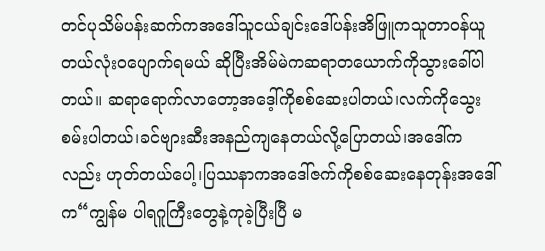တင်ပုသိမ်ပန်းဆက်ကအဒေါ်သူငယ်ချင်းဒေါ်ပန်းအိဖြူကသူတာဝန်ယူတယ်လုံးဝပျောက်ရမယ် ဆိုပြီးအိမ်မဲကဆရာတယောက်ကိုသွားခေါ်ပါတယ်။ ဆရာရောက်လာတော့အဒေ့ါ်ကိုစစ်ဆေးပါတယ်၊လက်ကိုသွေးစမ်းပါတယ်၊ခင်ဗျားဆီးအနည်ကျနေတယ်လို့ပြောတယ်၊အဒေါ်ကလည်း ဟုတ်တယ်ပေါ့၊ပြဿနာကအဒေါ်ဇက်ကိုစစ်ဆေးနေတုန်းအဒေါ်က“ကျွန်မ ပါရဂူကြီးတွေနဲ့ကုခဲ့ပြီးပြီ မ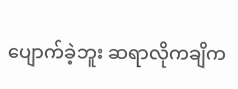ပျောက်ခဲ့ဘူး ဆရာလိုကချိက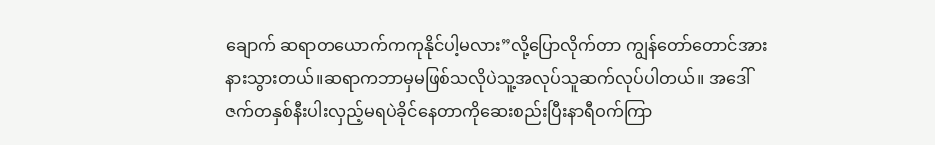ချောက် ဆရာတယောက်ကကုနိုင်ပါ့မလား”လို့ပြောလိုက်တာ ကျွန်တော်တောင်အားနားသွားတယ်။ဆရာကဘာမှမဖြစ်သလိုပဲသူ့အလုပ်သူဆက်လုပ်ပါတယ်။ အဒေါ်ဇက်တနှစ်နီးပါးလှည့်မရပဲခိုင်နေတာကိုဆေးစည်းပြီးနာရီဝက်ကြာ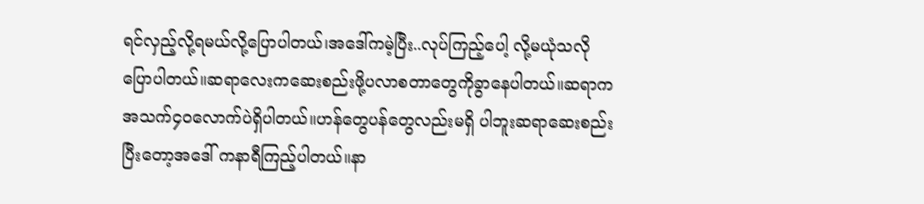ရင်လှည့်လို့ရမယ်လို့ပြောပါတယ်၊အဒေါ်ကမဲ့ပြီး..လုပ်ကြည့်ပေါ့ လို့မယုံသလိုပြောပါတယ်။ဆရာလေးကဆေးစည်းဖို့ပလာစတာတွေကိုခွာနေပါတယ်။ဆရာကအသက်၄ဝလောက်ပဲရှိပါတယ်။ဟန်တွေပန်တွေလည်းမရှိ ပါဘူးဆရာဆေးစည်းပြီးတော့အဒေါ် ကနာရီကြည့်ပါတယ်။နာ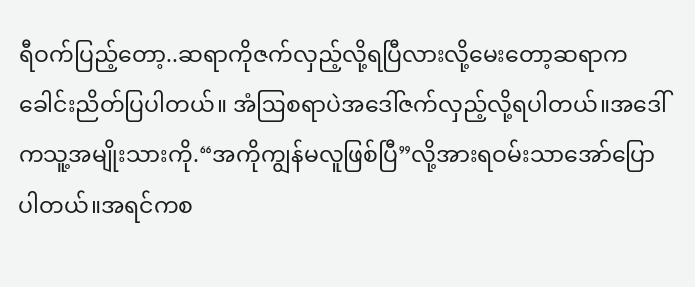ရီဝက်ပြည့်တော့..ဆရာကိုဇက်လှည့်လို့ရပြီလားလို့မေးတော့ဆရာကခေါင်းညိတ်ပြပါတယ်။ အံဩစရာပဲအဒေါ်ဇက်လှည့်လို့ရပါတယ်။အဒေါ်ကသူ့အမျိုးသားကို.“အကိုကျွန်မလူဖြစ်ပြီ”လို့အားရဝမ်းသာအော်ပြောပါတယ်။အရင်ကစ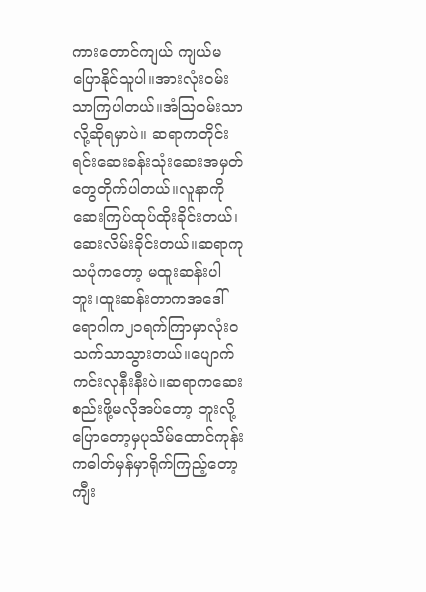ကားတောင်ကျယ် ကျယ်မပြောနိုင်သူပါ။အားလုံးဝမ်းသာကြပါတယ်။အံဩဝမ်းသာလို့ဆိုရမှာပဲ။ ဆရာကတိုင်းရင်းဆေးခန်းသုံးဆေးအမှတ်တွေတိုက်ပါတယ်။လူနာကိုဆေးကြပ်ထုပ်ထိုးခိုင်းတယ်၊ဆေးလိမ်းခိုင်းတယ်။ဆရာကုသပုံကတော့ မထူးဆန်းပါဘူး၊ထူးဆန်းတာကအဒေါ်ရောဂါက၂၁ရက်ကြာမှာလုံးဝသက်သာသွားတယ်။ပျောက်ကင်းလုနီးနီးပဲ။ဆရာကဆေးစည်းဖို့မလိုအပ်တော့ ဘူးလို့ပြောတော့မှပုသိမ်ထောင်ကုန်းကဓါတ်မှန်မှာရိုက်ကြည့်တော့ကျီး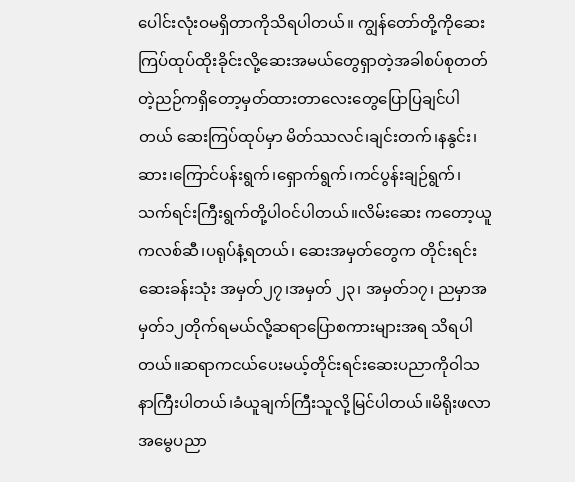ပေါင်းလုံးဝမရှိတာကိုသိရပါတယ်။ ကျွန်တော်တို့ကိုဆေးကြပ်ထုပ်ထိုးခိုင်းလို့ဆေးအမယ်တွေရှာတဲ့အခါစပ်စုတတ်တဲ့ညဉ်ကရှိတော့မှတ်ထားတာလေးတွေပြောပြချင်ပါတယ် ဆေးကြပ်ထုပ်မှာ မိတ်ဿလင်၊ချင်းတက်၊နနွင်း၊ဆား၊ကြောင်ပန်းရွက်၊ရှောက်ရွက်၊ကင်ပွန်းချဉ်ရွက်၊သက်ရင်းကြီးရွက်တို့ပါဝင်ပါတယ်။လိမ်းဆေး ကတော့ယူကလစ်ဆီ၊ပရုပ်နံ့ရတယ်၊ ဆေးအမှတ်တွေက တိုင်းရင်းဆေးခန်းသုံး အမှတ်၂၇၊အမှတ် ၂၃၊ အမှတ်၁၇၊ ညမှာအမှတ်၁၂တိုက်ရမယ်လို့ဆရာပြောစကားများအရ သိရပါတယ်။ဆရာကငယ်ပေးမယ့်တိုင်းရင်းဆေးပညာကိုဝါသနာကြီးပါတယ်၊ခံယူချက်ကြီးသူလို့မြင်ပါတယ်။မိရိုးဖလာအမွေပညာ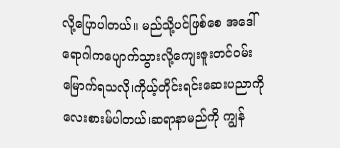လို့ပြောပါတယ်။ မည်သို့ပင်ဖြစ်စေ အဒေါ်ရောဂါကပျောက်သွားလို့ကျေးဇူးတင်ဝမ်းမြောက်ရသလို၊ကိုယ့်တိုင်းရင်းဆေးပညာကိုလေးစားမ်ပါတယ်၊ဆရာနာမည်ကို ကျွန်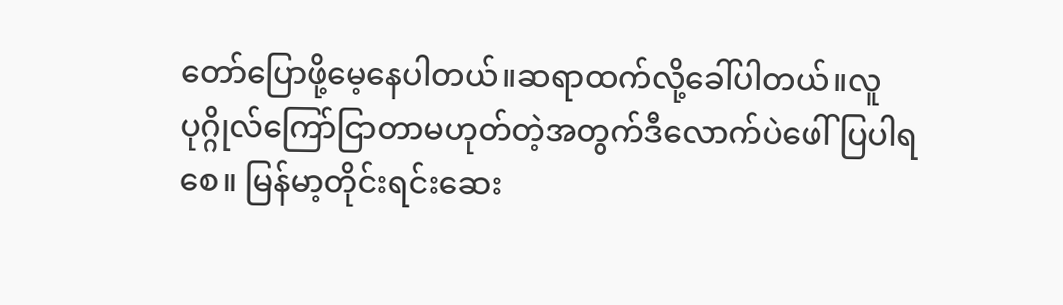တော်ပြောဖို့မေ့နေပါတယ်။ဆရာထက်လို့ခေါ်ပါတယ်။လူပုဂ္ဂိုလ်ကြော်ငြာတာမဟုတ်တဲ့အတွက်ဒီလောက်ပဲဖေါ်ပြပါရစေ။ မြန်မာ့တိုင်းရင်းဆေး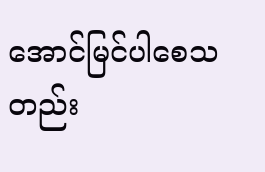အောင်မြင်ပါစေသတည်း